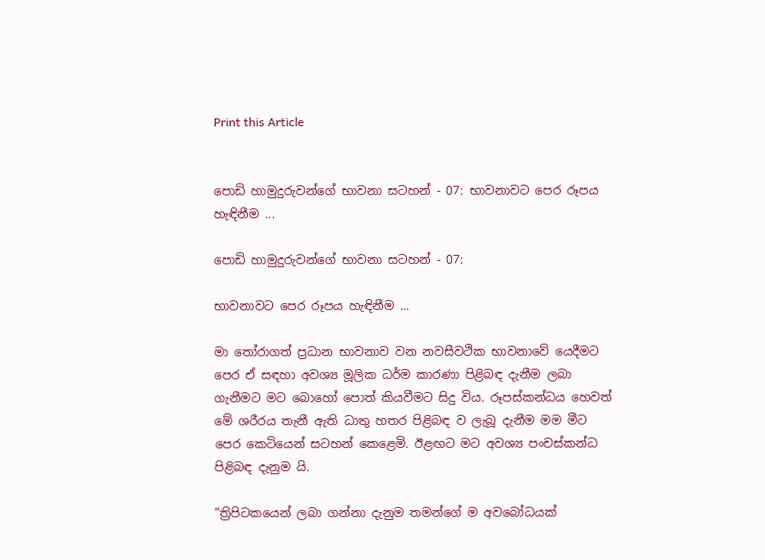Print this Article


පොඩි හාමුදුරුවන්ගේ භාවනා සටහන් - 07: භාවනාවට පෙර රූපය හැඳිනීම ...

පොඩි හාමුදුරුවන්ගේ භාවනා සටහන් - 07:

භාවනාවට පෙර රූපය හැඳිනීම ...

මා තෝරාගත් ප්‍රධාන භාවනාව වන නවසීවථික භාවනාවේ යෙදීමට පෙර ඒ සඳහා අවශ්‍ය මූලික ධර්ම කාරණා පිළිබඳ දැනීම ලබා ගැනීමට මට බොහෝ පොත් කියවීමට සිදු විය. රූපස්කන්ධය හෙවත් මේ ශරීරය තැනී ඇති ධාතු හතර පිළිබඳ ව ලැබූ දැනීම මම මීට පෙර කෙටියෙන් සටහන් කෙළෙමි. ඊළඟට මට අවශ්‍ය පංචස්කන්ධ පිළිබඳ දැනුම යි.

“ත්‍රිපිටකයෙන් ලබා ගන්නා දැනුම තමන්ගේ ම අවබෝධයක්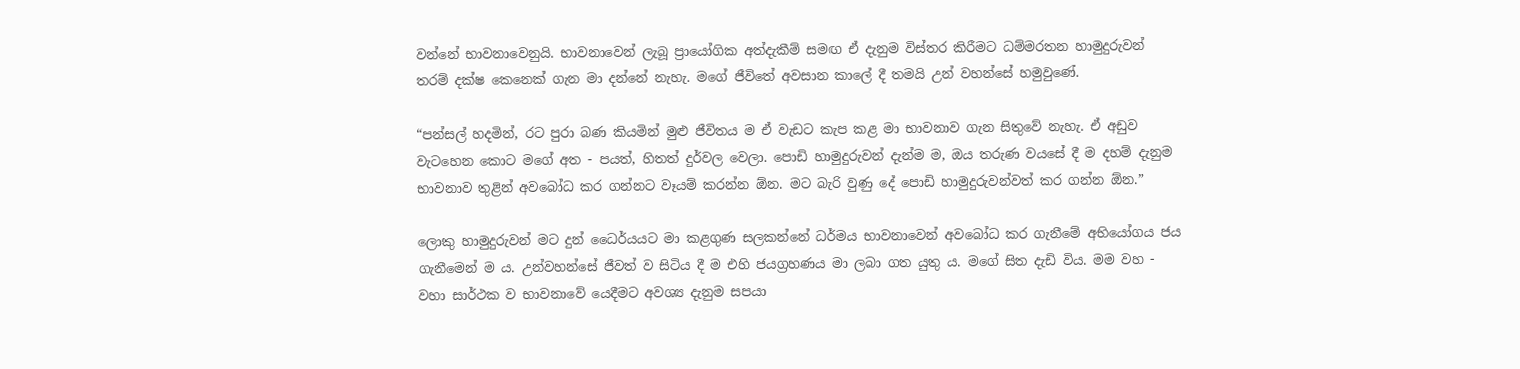වන්නේ භාවනාවෙනුයි. භාවනාවෙන් ලැබූ ප්‍රායෝගික අත්දැකීම් සමඟ ඒ දැනුම විස්තර කිරීමට ධම්මරතන හාමුදුරුවන් තරම් දක්ෂ කෙනෙක් ගැන මා දන්නේ නැහැ. මගේ ජීවිතේ අවසාන කාලේ දී තමයි උන් වහන්සේ හමුවුණේ.

“පන්සල් හදමින්, රට පුරා බණ කියමින් මුළු ජීවිතය ම ඒ වැඩට කැප කළ මා භාවනාව ගැන සිතුවේ නැහැ. ඒ අඩුව වැටහෙන කොට මගේ අත - පයත්, හිතත් දුර්වල වෙලා. පොඩි හාමුදුරුවන් දැන්ම ම, ඔය තරුණ වයසේ දී ම දහම් දැනුම භාවනාව තුළින් අවබෝධ කර ගන්නට වෑයම් කරන්න ඕන. මට බැරි වුණු දේ පොඩි හාමුදුරුවන්වත් කර ගන්න ඕන.”

ලොකු හාමුදුරුවන් මට දුන් ධෛර්යයට මා කළගුණ සලකන්නේ ධර්මය භාවනාවෙන් අවබෝධ කර ගැනීමේ අභියෝගය ජය ගැනීමෙන් ම ය. උන්වහන්සේ ජීවත් ව සිටිය දී ම එහි ජයග්‍රහණය මා ලබා ගත යුතු ය. මගේ සිත දැඩි විය. මම වහ - වහා සාර්ථක ව භාවනාවේ යෙදීමට අවශ්‍ය දැනුම සපයා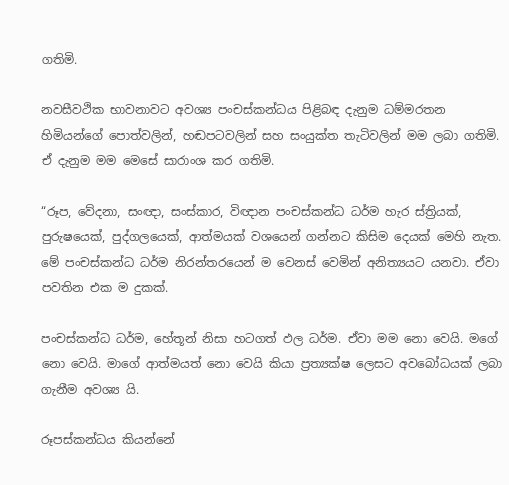ගතිමි.

නවසීවථික භාවනාවට අවශ්‍ය පංචස්කන්ධය පිළිබඳ දැනුම ධම්මරතන හිමියන්ගේ පොත්වලින්, හඬපටවලින් සහ සංයුක්ත තැටිවලින් මම ලබා ගතිමි. ඒ දැනුම මම මෙසේ සාරාංශ කර ගතිමි.

“රූප, වේදනා, සංඥා, සංස්කාර, විඥාන පංචස්කන්ධ ධර්ම හැර ස්ත්‍රියක්, පුරුෂයෙක්, පුද්ගලයෙක්, ආත්මයක් වශයෙන් ගන්නට කිසිම දෙයක් මෙහි නැත. මේ පංචස්කන්ධ ධර්ම නිරන්තරයෙන් ම වෙනස් වෙමින් අනිත්‍යයට යනවා. ඒවා පවතින එක ම දුකක්.

පංචස්කන්ධ ධර්ම, හේතූන් නිසා හටගත් ඵල ධර්ම. ඒවා මම නො වෙයි. මගේ නො වෙයි. මාගේ ආත්මයත් නො වෙයි කියා ප්‍රත්‍යක්ෂ ලෙසට අවබෝධයක් ලබා ගැනීම අවශ්‍ය යි.

රූපස්කන්ධය කියන්නේ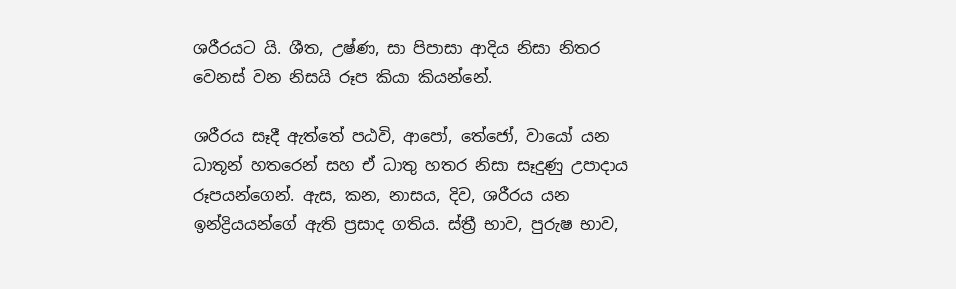ශරීරයට යි. ශීත, උෂ්ණ, සා පිපාසා ආදිය නිසා නිතර වෙනස් වන නිසයි රූප කියා කියන්නේ.

ශරීරය සෑදී ඇත්තේ පඨවි, ආපෝ, තේජෝ, වායෝ යන ධාතූන් හතරෙන් සහ ඒ ධාතු හතර නිසා සෑදුණු උපාදාය රූපයන්ගෙන්. ඇස, කන, නාසය, දිව, ශරීරය යන ඉන්ද්‍රියයන්ගේ ඇති ප්‍රසාද ගතිය. ස්ත්‍රී භාව, පුරුෂ භාව,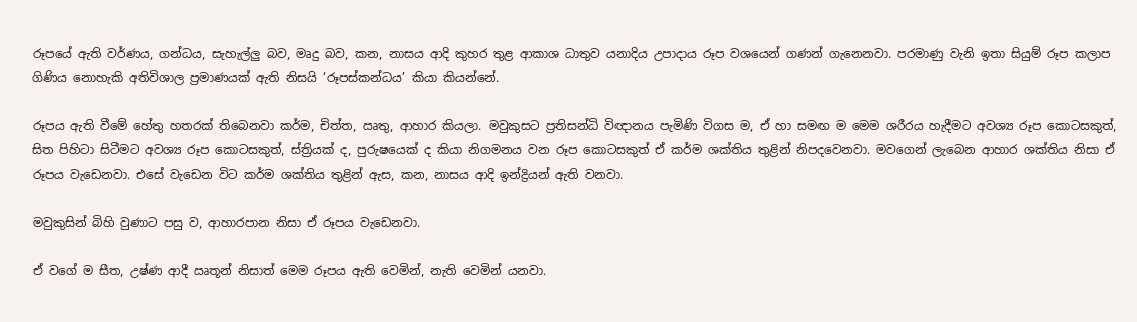රූපයේ ඇති වර්ණය, ගන්ධය, සැහැල්ලු බව, මෘදු බව, කන, නාසය ආදි කුහර තුළ ආකාශ ධාතුව යනාදිය උපාදාය රූප වශයෙන් ගණන් ගැනෙනවා. පරමාණු වැනි ඉතා සියුම් රූප කලාප ගිණිය නොහැකි අතිවිශාල ප්‍රමාණයක් ඇති නිසයි ‘රූපස්කන්ධය’ කියා කියන්නේ.

රූපය ඇති වීමේ හේතු හතරක් තිබෙනවා කර්ම, චිත්ත, ඍතු, ආහාර කියලා. මවුකුසට ප්‍රතිසන්ධි විඥානය පැමිණි විගස ම, ඒ හා සමඟ ම මෙම ශරීරය හැදීමට අවශ්‍ය රූප කොටසකුත්, සිත පිහිටා සිටීමට අවශ්‍ය රූප කොටසකුත්, ස්ත්‍රියක් ද, පුරුෂයෙක් ද කියා නිගමනය වන රූප කොටසකුත් ඒ කර්ම ශක්තිය තුළින් නිපදවෙනවා. මවගෙන් ලැබෙන ආහාර ශක්තිය නිසා ඒ රූපය වැඩෙනවා. එසේ වැඩෙන විට කර්ම ශක්තිය තුළින් ඇස, කන, නාසය ආදි ඉන්ද්‍රියන් ඇති වනවා.

මවුකුසින් බිහි වුණාට පසු ව, ආහාරපාන නිසා ඒ රූපය වැඩෙනවා.

ඒ වගේ ම සීත, උෂ්ණ ආදී ඍතූන් නිසාත් මෙම රූපය ඇති වෙමින්, නැති වෙමින් යනවා.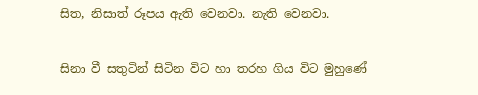සිත, නිසාත් රූපය ඇති වෙනවා. නැති වෙනවා.

සිනා වී සතුටින් සිටින විට හා තරහ ගිය විට මුහුණේ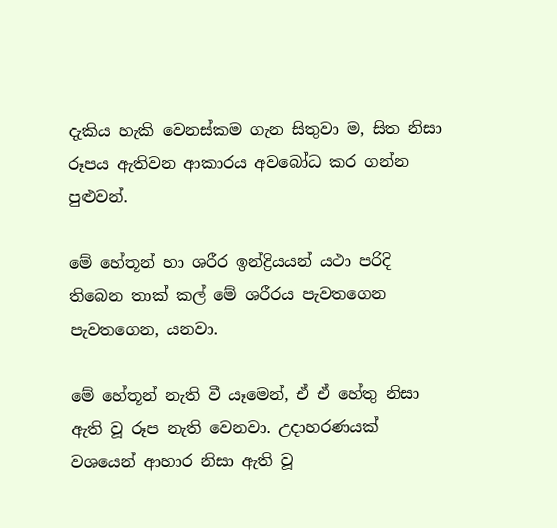දැකිය හැකි වෙනස්කම ගැන සිතුවා ම, සිත නිසා රූපය ඇතිවන ආකාරය අවබෝධ කර ගන්න පුළුවන්.

මේ හේතූන් හා ශරීර ඉන්ද්‍රියයන් යථා පරිදි තිබෙන තාක් කල් මේ ශරීරය පැවතගෙන පැවතගෙන, යනවා.

මේ හේතූන් නැති වී යෑමෙන්, ඒ ඒ හේතු නිසා ඇති වූ රූප නැති වෙනවා. උදාහරණයක් වශයෙන් ආහාර නිසා ඇති වූ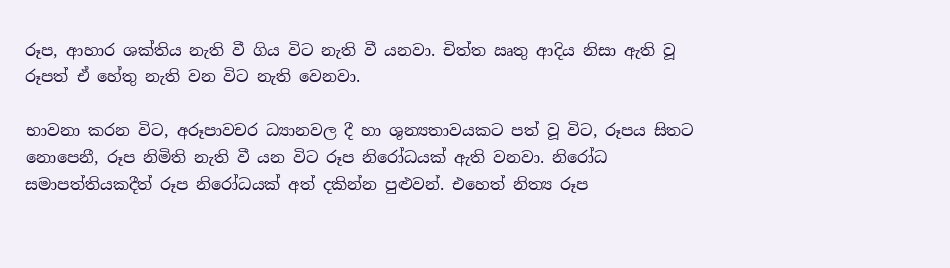රූප, ආහාර ශක්තිය නැති වී ගිය විට නැති වී යනවා. චිත්ත ඍතු ආදිය නිසා ඇති වූ රූපත් ඒ හේතු නැති වන විට නැති වෙනවා.

භාවනා කරන විට, අරූපාවචර ධ්‍යානවල දී හා ශුන්‍යතාවයකට පත් වූ විට, රූපය සිතට නොපෙනී, රූප නිමිති නැති වී යන විට රූප නිරෝධයක් ඇති වනවා. නිරෝධ සමාපත්තියකදීත් රූප නිරෝධයක් අත් දකින්න පුළුවන්. එහෙත් නිත්‍ය රූප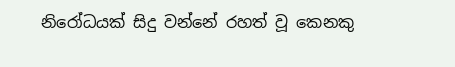නිරෝධයක් සිදු වන්නේ රහත් වූ කෙනකු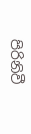පිරිනිවී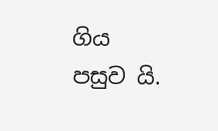ගිය පසුව යි.